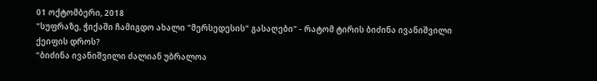01 ოქტომბერი, 2018
"სუფრაზე, ჭიქაში ჩამიგდო ახალი "მერსედესის" გასაღები" - რატომ ტირის ბიძინა ივანიშვილი ქეიფის დროს?
"ბიძინა ივანიშვილი ძალიან უბრალოა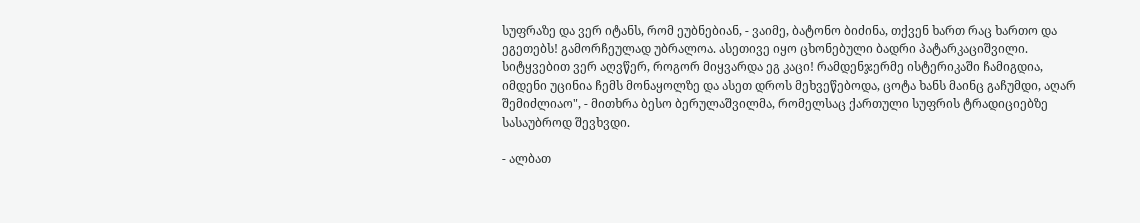სუფრაზე და ვერ იტანს, რომ ეუბნებიან, - ვაიმე, ბატონო ბიძინა, თქვენ ხართ რაც ხართო და ეგეთებს! გამორჩეულად უბრალოა. ასეთივე იყო ცხონებული ბადრი პატარკაციშვილი. სიტყვებით ვერ აღვწერ, როგორ მიყვარდა ეგ კაცი! რამდენჯერმე ისტერიკაში ჩამიგდია, იმდენი უცინია ჩემს მონაყოლზე და ასეთ დროს მეხვეწებოდა, ცოტა ხანს მაინც გაჩუმდი, აღარ შემიძლიაო", - მითხრა ბესო ბერულაშვილმა, რომელსაც ქართული სუფრის ტრადიციებზე სასაუბროდ შევხვდი.

- ალბათ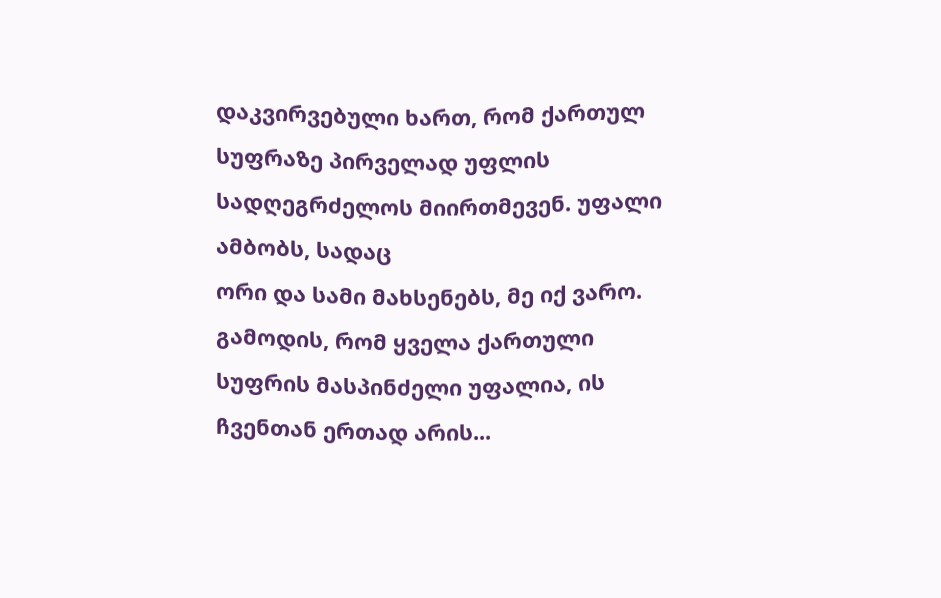დაკვირვებული ხართ, რომ ქართულ სუფრაზე პირველად უფლის სადღეგრძელოს მიირთმევენ. უფალი ამბობს, სადაც
ორი და სამი მახსენებს, მე იქ ვარო. გამოდის, რომ ყველა ქართული სუფრის მასპინძელი უფალია, ის ჩვენთან ერთად არის...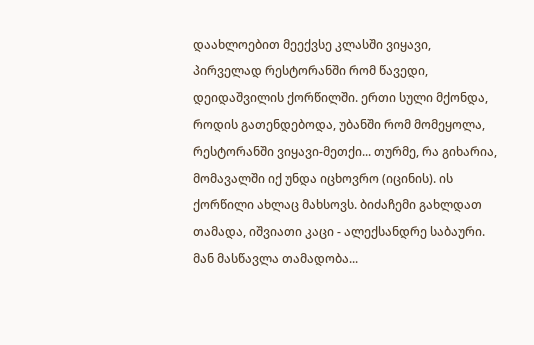დაახლოებით მეექვსე კლასში ვიყავი, პირველად რესტორანში რომ წავედი, დეიდაშვილის ქორწილში. ერთი სული მქონდა, როდის გათენდებოდა, უბანში რომ მომეყოლა, რესტორანში ვიყავი-მეთქი... თურმე, რა გიხარია, მომავალში იქ უნდა იცხოვრო (იცინის). ის ქორწილი ახლაც მახსოვს. ბიძაჩემი გახლდათ თამადა, იშვიათი კაცი - ალექსანდრე საბაური. მან მასწავლა თამადობა...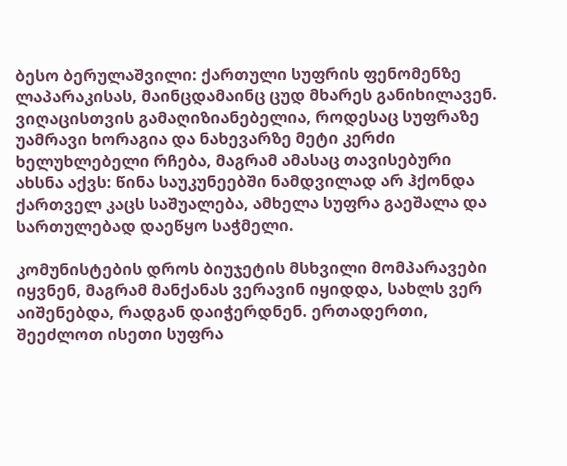ბესო ბერულაშვილი: ქართული სუფრის ფენომენზე ლაპარაკისას, მაინცდამაინც ცუდ მხარეს განიხილავენ.
ვიღაცისთვის გამაღიზიანებელია, როდესაც სუფრაზე უამრავი ხორაგია და ნახევარზე მეტი კერძი ხელუხლებელი რჩება, მაგრამ ამასაც თავისებური ახსნა აქვს: წინა საუკუნეებში ნამდვილად არ ჰქონდა ქართველ კაცს საშუალება, ამხელა სუფრა გაეშალა და სართულებად დაეწყო საჭმელი.

კომუნისტების დროს ბიუჯეტის მსხვილი მომპარავები იყვნენ, მაგრამ მანქანას ვერავინ იყიდდა, სახლს ვერ აიშენებდა, რადგან დაიჭერდნენ. ერთადერთი, შეეძლოთ ისეთი სუფრა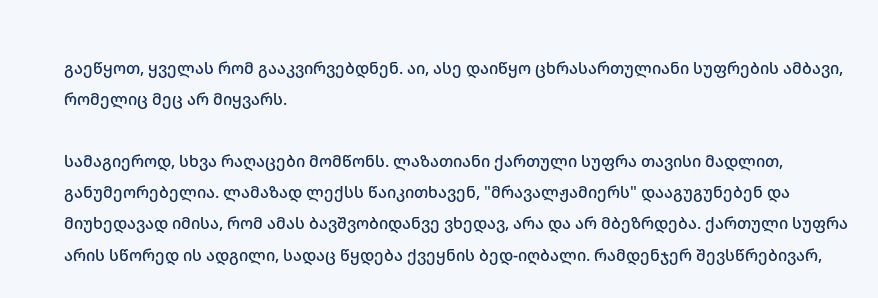გაეწყოთ, ყველას რომ გააკვირვებდნენ. აი, ასე დაიწყო ცხრასართულიანი სუფრების ამბავი, რომელიც მეც არ მიყვარს.

სამაგიეროდ, სხვა რაღაცები მომწონს. ლაზათიანი ქართული სუფრა თავისი მადლით, განუმეორებელია. ლამაზად ლექსს წაიკითხავენ, "მრავალჟამიერს" დააგუგუნებენ და მიუხედავად იმისა, რომ ამას ბავშვობიდანვე ვხედავ, არა და არ მბეზრდება. ქართული სუფრა არის სწორედ ის ადგილი, სადაც წყდება ქვეყნის ბედ-იღბალი. რამდენჯერ შევსწრებივარ,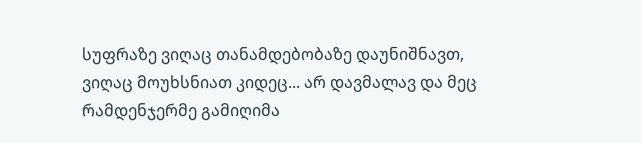სუფრაზე ვიღაც თანამდებობაზე დაუნიშნავთ, ვიღაც მოუხსნიათ კიდეც... არ დავმალავ და მეც რამდენჯერმე გამიღიმა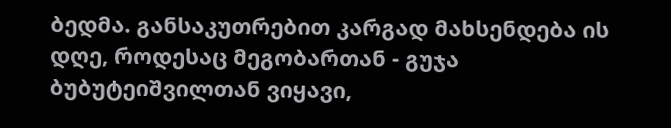ბედმა. განსაკუთრებით კარგად მახსენდება ის დღე, როდესაც მეგობართან - გუჯა ბუბუტეიშვილთან ვიყავი,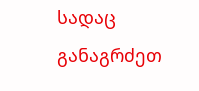სადაც განაგრძეთ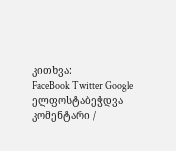კითხვა:
FaceBook Twitter Google ელფოსტაბეჭდვა
კომენტარი /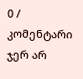0 /
კომენტარი ჯერ არ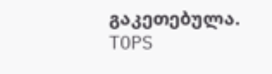გაკეთებულა.
TOPS